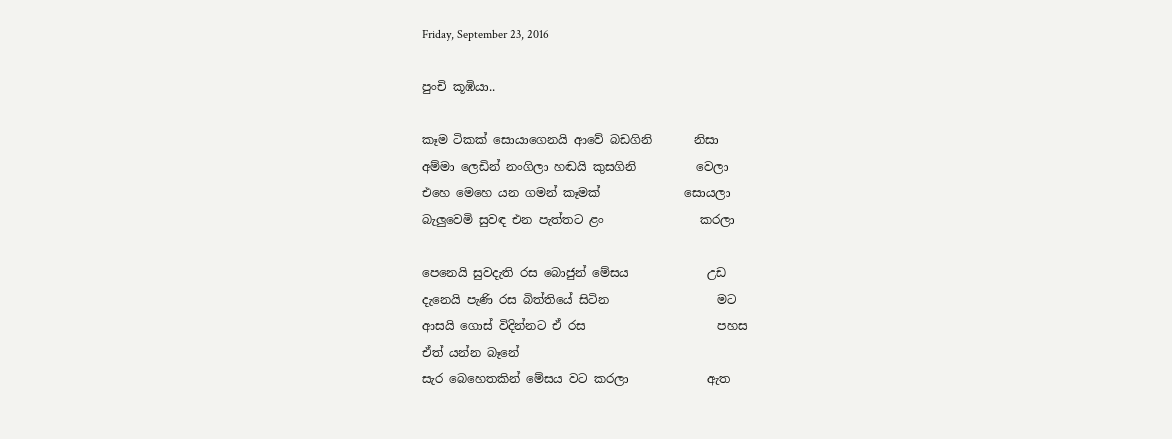Friday, September 23, 2016

පුංචි කූඹියා..

කෑම ටිකක් සොයාගෙනයි ආවේ බඩගිනි       නිසා
අම්මා ලෙඩින් නංගිලා හඬයි කුසගිනි          වෙලා
එහෙ මෙහෙ යන ගමන් කෑමක්              සොයලා
බැලුවෙමි සුවඳ එන පැත්තට ළං                කරලා

පෙනෙයි සුවදැති රස බොජුන් මේසය             උඩ
දැනෙයි පැණි රස බිත්තියේ සිටින                  මට
ආසයි ගොස් විදින්නට ඒ රස                      පහස
ඒත් යන්න බෑනේ
සැර බෙහෙතකින් මේසය වට කරලා             ඇත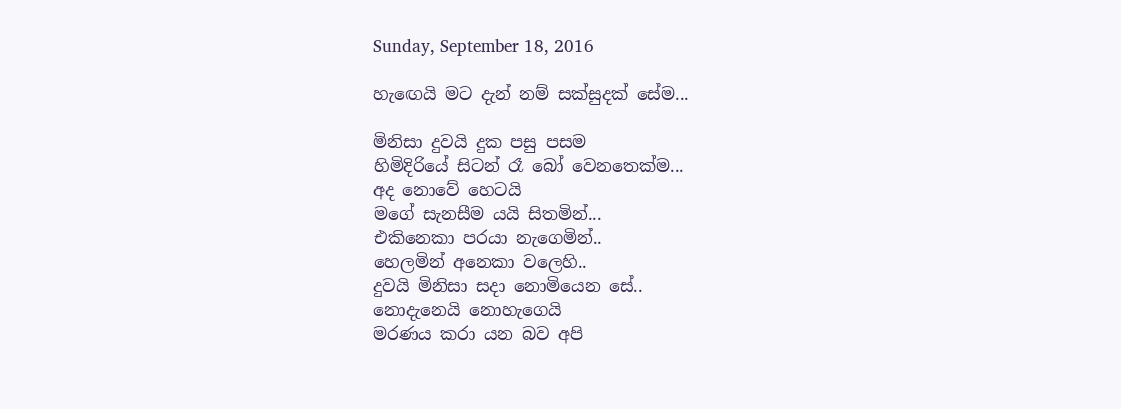Sunday, September 18, 2016

හැඟෙයි මට දැන් නම් සක්සුදක් සේම...

මිනිසා දුවයි දුක පසු පසම
හිමිදිරියේ සිටන් රෑ බෝ වෙනතෙක්ම...
අද නොවේ හෙටයි
මගේ සැනසීම යයි සිතමින්...
එකිනෙකා පරයා නැගෙමින්..
හෙලමින් අනෙකා වලෙහි..
දුවයි මිනිසා සදා නොමියෙන සේ..
නොදැනෙයි නොහැගෙයි
මරණය කරා යන බව අපි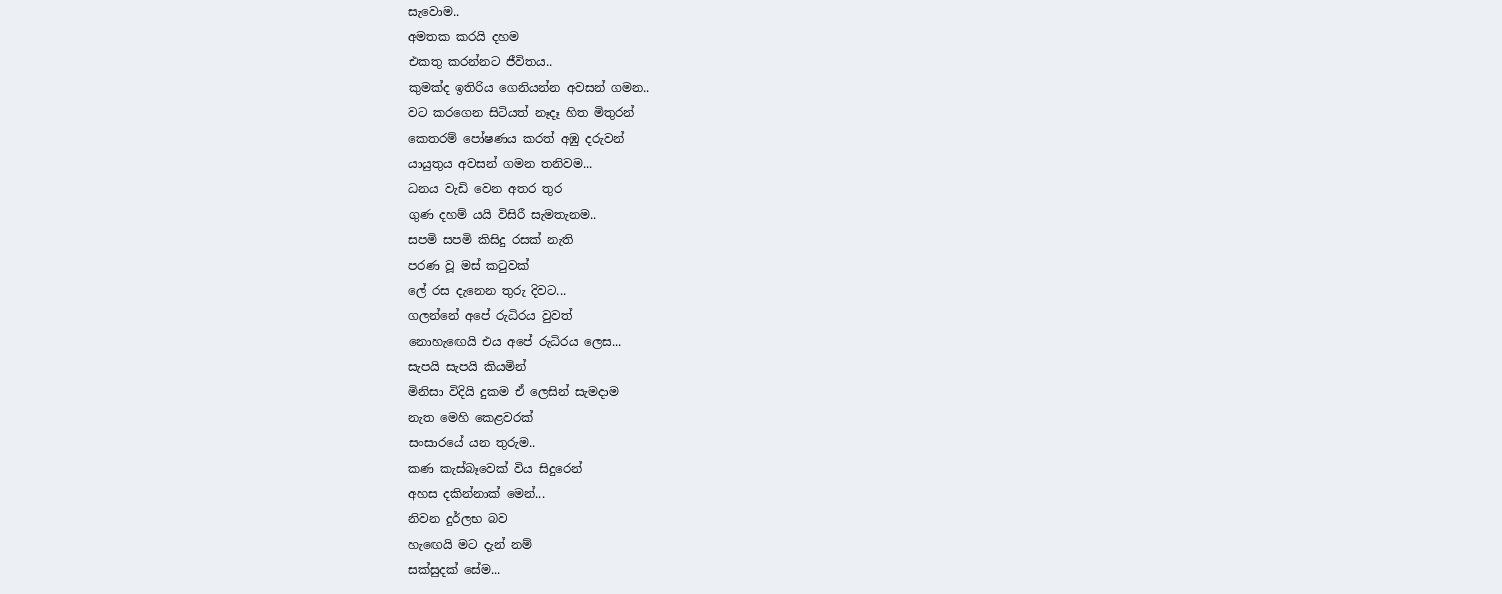සැවොම..
අමතක කරයි දහම
එකතු කරන්නට ජීවිතය..
කුමක්ද ඉතිරිය ගෙනියන්න අවසන් ගමන..
වට කරගෙන සිටියත් නෑදෑ හිත මිතුරන්
කෙතරම් පෝෂණය කරත් අඹු දරුවන්
යායුතුය අවසන් ගමන තනිවම...
ධනය වැඩි වෙන අතර තුර
ගුණ දහම් යයි විසිරී සැමතැනම..
සපමි සපමි කිසිදු රසක් නැති
පරණ වූ මස් කටුවක්
ලේ රස දැනෙන තුරු දිවට...
ගලන්නේ අපේ රුධිරය වුවත්
නොහැඟෙයි එය අපේ රුධිරය ලෙස...
සැපයි සැපයි කියමින්
මිනිසා විදියි දුකම ඒ ලෙසින් සැමදාම
නැත මෙහි කෙළවරක්
සංසාරයේ යන තුරුම..
කණ කැස්බෑවෙක් විය සිදුරෙන්
අහස දකින්නාක් මෙන්...
නිවන දුර්ලභ බව
හැඟෙයි මට දැන් නම්
සක්සුදක් සේම...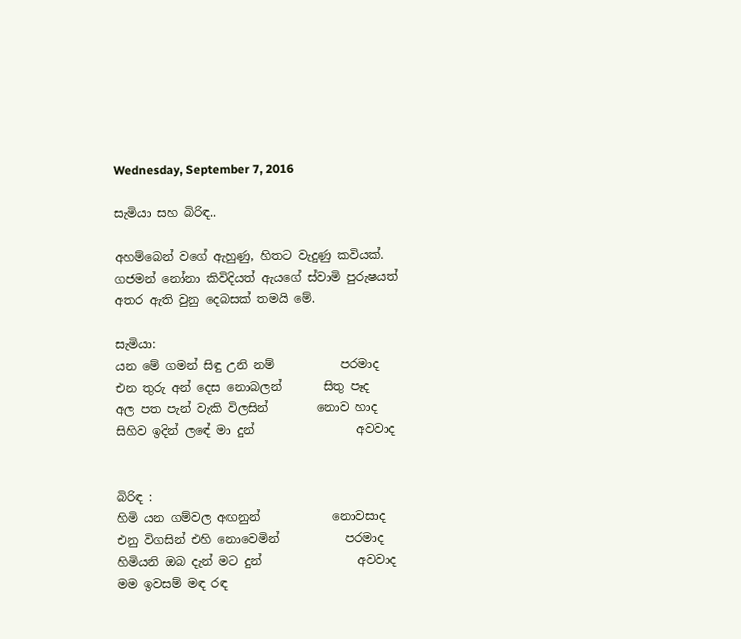Wednesday, September 7, 2016

සැමියා සහ බිරිඳ..

අහම්බෙන් වගේ ඇහුණු, හිතට වැදුණු කවියක්. ගජමන් නෝනා කිවිදියත් ඇයගේ ස්වාමි පුරුෂයත් අතර ඇති වුනු දෙබසක් තමයි මේ.

සැමියා:
යන මේ ගමන් සිඳු උනි නම්           පරමාද
එන තුරු අන් දෙස නොබලන්       සිතු පෑද
අල පත පැන් වැකි විලසින්        නොව හාද
සිහිව ඉදින් ලඳේ මා දුන්                 අවවාද


බිරිඳ :
හිමි යන ගම්වල අඟනුන්            නොවසාද
එනු විගසින් එහි නොවෙමින්           පරමාද
හිමියනි ඔබ දැන් මට දුන්                අවවාද
මම ඉවසම් මඳ රඳ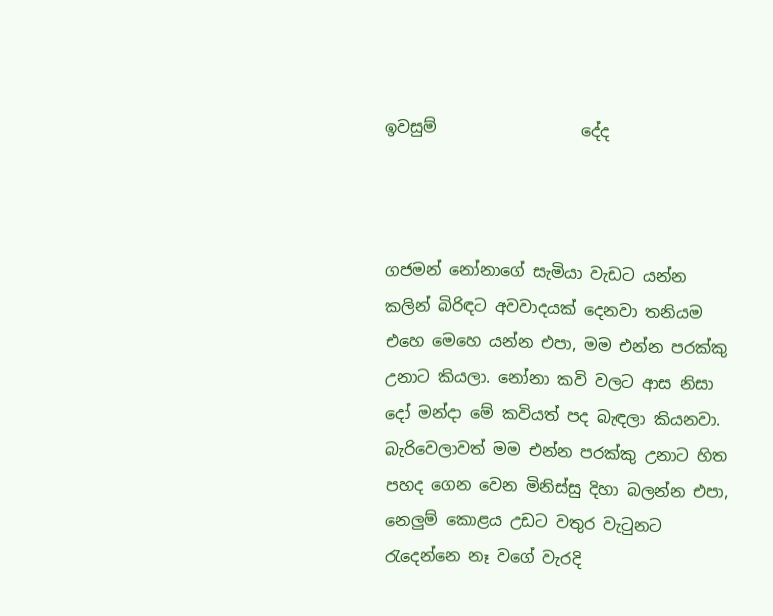ඉවසුම්                  දේද



ගජමන් නෝනාගේ සැමියා වැඩට යන්න කලින් බිරිඳට අවවාදයක් දෙනවා තනියම එහෙ මෙහෙ යන්න එපා, මම එන්න පරක්කු උනාට කියලා. නෝනා කවි වලට ආස නිසා දෝ මන්දා මේ කවියත් පද බැඳලා කියනවා. බැරිවෙලාවත් මම එන්න පරක්කු උනාට හිත පහද ගෙන වෙන මිනිස්සු දිහා බලන්න එපා, නෙලුම් කොළය උඩට වතුර වැටුනට රැදෙන්නෙ නෑ වගේ වැරදි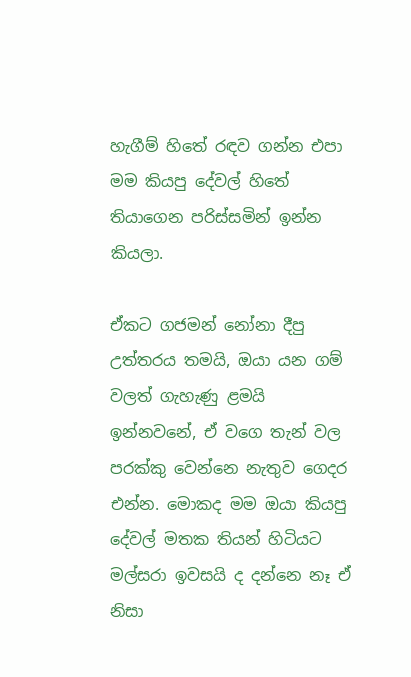හැගීම් හිතේ රඳව ගන්න එපා මම කියපු දේවල් හිතේ තියාගෙන පරිස්සමින් ඉන්න කියලා.

ඒකට ගජමන් නෝනා දීපු උත්තරය තමයි, ඔයා යන ගම් වලත් ගැහැණු ළමයි ඉන්නවනේ, ඒ වගෙ තැන් වල පරක්කු වෙන්නෙ නැතුව ගෙදර එන්න. මොකද මම ඔයා කියපු දේවල් මතක තියන් හිටියට මල්සරා ඉවසයි ද දන්නෙ නෑ ඒ නිසා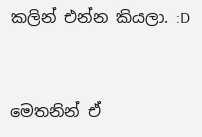කලින් එන්න කියලා. :D


මෙතනින් ඒ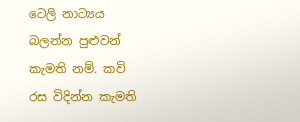ටෙලි නාට්‍යය බලන්න පුළුවන් කැමති නම්. කවි රස විදින්න කැමති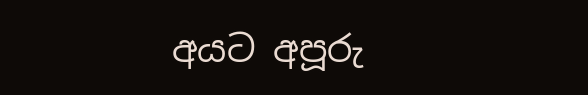අයට අපූරු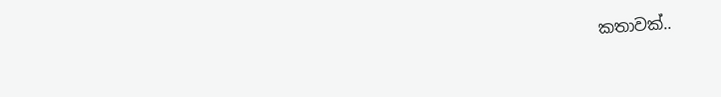කතාවක්..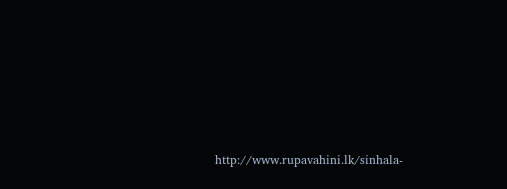http://www.rupavahini.lk/sinhala-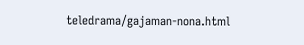teledrama/gajaman-nona.html